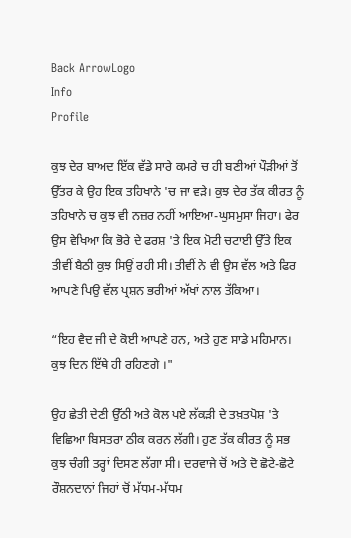Back ArrowLogo
Info
Profile

ਕੁਝ ਦੇਰ ਬਾਅਦ ਇੱਕ ਵੱਡੇ ਸਾਰੇ ਕਮਰੇ ਚ ਹੀ ਬਣੀਆਂ ਪੌੜੀਆਂ ਤੋਂ ਉੱਤਰ ਕੇ ਉਹ ਇਕ ਤਹਿਖਾਨੇ 'ਚ ਜਾ ਵੜੇ। ਕੁਝ ਦੇਰ ਤੱਕ ਕੀਰਤ ਨੂੰ ਤਹਿਖਾਨੇ ਚ ਕੁਝ ਵੀ ਨਜ਼ਰ ਨਹੀਂ ਆਇਆ-ਘੁਸਮੁਸਾ ਜਿਹਾ। ਫੇਰ ਉਸ ਵੇਖਿਆ ਕਿ ਭੋਰੇ ਦੇ ਫਰਸ਼ 'ਤੇ ਇਕ ਮੋਟੀ ਚਟਾਈ ਉੱਤੇ ਇਕ ਤੀਵੀਂ ਬੈਠੀ ਕੁਝ ਸਿਉਂ ਰਹੀ ਸੀ। ਤੀਵੀਂ ਨੇ ਵੀ ਉਸ ਵੱਲ ਅਤੇ ਫਿਰ ਆਪਣੇ ਪਿਉ ਵੱਲ ਪ੍ਰਸ਼ਨ ਭਰੀਆਂ ਅੱਖਾਂ ਨਾਲ ਤੱਕਿਆ।

“ਇਹ ਵੈਦ ਜੀ ਦੇ ਕੋਈ ਆਪਣੇ ਹਨ, ਅਤੇ ਹੁਣ ਸਾਡੇ ਮਹਿਮਾਨ। ਕੁਝ ਦਿਨ ਇੱਥੇ ਹੀ ਰਹਿਣਗੇ ।"

ਉਹ ਛੇਤੀ ਦੇਣੀ ਉੱਠੀ ਅਤੇ ਕੋਲ ਪਏ ਲੱਕੜੀ ਦੇ ਤਖ਼ਤਪੋਸ਼ 'ਤੇ ਵਿਛਿਆ ਬਿਸਤਰਾ ਠੀਕ ਕਰਨ ਲੱਗੀ। ਹੁਣ ਤੱਕ ਕੀਰਤ ਨੂੰ ਸਭ ਕੁਝ ਚੰਗੀ ਤਰ੍ਹਾਂ ਦਿਸਣ ਲੱਗਾ ਸੀ। ਦਰਵਾਜੇ ਚੋਂ ਅਤੇ ਦੋ ਛੋਟੇ-ਛੋਟੇ ਰੌਸ਼ਨਦਾਨਾਂ ਜਿਹਾਂ ਚੋਂ ਮੱਧਮ-ਮੱਧਮ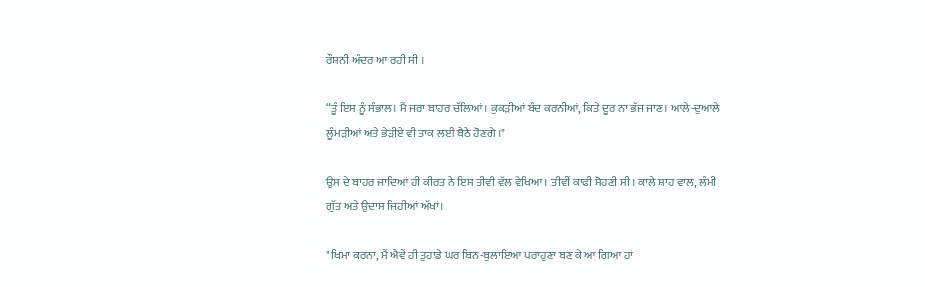ਰੌਸ਼ਨੀ ਅੰਦਰ ਆ ਰਹੀ ਸੀ ।

“ਤੂੰ ਇਸ ਨੂੰ ਸੰਭਾਲ। ਮੈਂ ਜਰਾ ਬਾਹਰ ਚੱਲਿਆਂ। ਕੁਕੜੀਆਂ ਬੰਦ ਕਰਨੀਆਂ, ਕਿਤੇ ਦੂਰ ਨਾ ਭੱਜ ਜਾਣ। ਆਲੇ-ਦੁਆਲੇ ਲੂੰਮੜੀਆਂ ਅਤੇ ਭੇੜੀਏ ਵੀ ਤਾਕ ਲਈ ਬੈਠੇ ਹੋਣਗੇ ।"

ਉਸ ਦੇ ਬਾਹਰ ਜਾਦਿਆਂ ਹੀ ਕੀਰਤ ਨੇ ਇਸ ਤੀਵੀ ਵੱਲ ਵੇਖਿਆ। ਤੀਵੀਂ ਕਾਫੀ ਸੋਹਣੀ ਸੀ। ਕਾਲੇ ਸ਼ਾਹ ਵਾਲ, ਲੰਮੀ ਗੁੱਤ ਅਤੇ ਉਦਾਸ ਜਿਹੀਆਂ ਅੱਖਾਂ।

"ਖਿਮਾ ਕਰਨਾ, ਮੈਂ ਐਵੇਂ ਹੀ ਤੁਹਾਡੇ ਘਰ ਬਿਨ-ਬੁਲਾਇਆ ਪਰਾਹੁਣਾ ਬਣ ਕੇ ਆ ਗਿਆ ਹਾਂ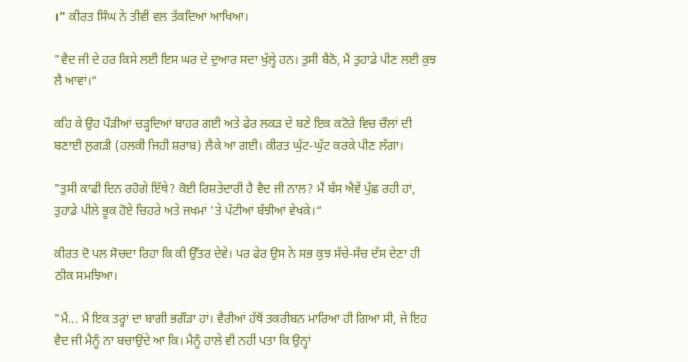।" ਕੀਰਤ ਸਿੰਘ ਨੇ ਤੀਵੀਂ ਵਲ ਤੱਕਦਿਆਂ ਆਖਿਆ।

"ਵੈਦ ਜੀ ਦੇ ਹਰ ਕਿਸੇ ਲਈ ਇਸ ਘਰ ਦੇ ਦੁਆਰ ਸਦਾ ਖੁੱਲ੍ਹੇ ਹਨ। ਤੁਸੀ ਬੈਠੋ, ਮੈਂ ਤੁਹਾਡੇ ਪੀਣ ਲਈ ਕੁਝ ਲੈ ਆਵਾਂ।“

ਕਹਿ ਕੇ ਉਹ ਪੌੜੀਆਂ ਚੜ੍ਹਦਿਆਂ ਬਾਹਰ ਗਈ ਅਤੇ ਫੇਰ ਲਕੜ ਦੇ ਬਣੇ ਇਕ ਕਟੋਰੇ ਵਿਚ ਚੌਲਾਂ ਦੀ ਬਣਾਈ ਲੁਗੜੀ (ਹਲਕੀ ਜਿਹੀ ਸ਼ਰਾਬ) ਲੈਕੇ ਆ ਗਈ। ਕੀਰਤ ਘੁੱਟ-ਘੁੱਟ ਕਰਕੇ ਪੀਣ ਲੱਗਾ।

"ਤੁਸੀ ਕਾਫੀ ਦਿਨ ਰਹੋਗੇ ਇੱਥੇ? ਕੋਈ ਰਿਸ਼ਤੇਦਾਰੀ ਹੈ ਵੈਦ ਜੀ ਨਾਲ? ਮੈਂ ਬੱਸ ਐਵੇਂ ਪੁੱਛ ਰਹੀ ਹਾਂ, ਤੁਹਾਡੇ ਪੀਲੇ ਭੂਕ ਹੋਏ ਚਿਹਰੇ ਅਤੇ ਜਖਮਾਂ 'ਤੇ ਪੱਟੀਆਂ ਬੱਝੀਆਂ ਵੇਖਕੇ।“

ਕੀਰਤ ਦੋ ਪਲ ਸੋਚਦਾ ਰਿਹਾ ਕਿ ਕੀ ਉੱਤਰ ਦੇਵੇ। ਪਰ ਫੇਰ ਉਸ ਨੇ ਸਭ ਕੁਝ ਸੱਚੇ-ਸੱਚ ਦੱਸ ਦੇਣਾ ਹੀ ਠੀਕ ਸਮਝਿਆ।

"ਮੈਂ... ਮੈਂ ਇਕ ਤਰ੍ਹਾਂ ਦਾ ਬਾਗੀ ਭਗੌੜਾ ਹਾਂ। ਵੈਰੀਆਂ ਹੱਥੋਂ ਤਕਰੀਬਨ ਮਾਰਿਆ ਹੀ ਗਿਆ ਸੀ, ਜੇ ਇਹ ਵੈਦ ਜੀ ਮੈਨੂੰ ਨਾ ਬਚਾਉਂਦੇ ਆ ਕਿ। ਮੈਨੂੰ ਹਾਲੇ ਵੀ ਨਹੀਂ ਪਤਾ ਕਿ ਉਨ੍ਹਾਂ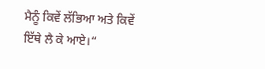ਮੈਨੂੰ ਕਿਵੇਂ ਲੱਭਿਆ ਅਤੇ ਕਿਵੇਂ ਇੱਥੇ ਲੈ ਕੇ ਆਏ।“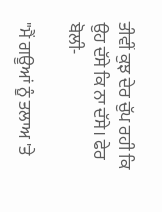ਤੀਵੀਂ ਕੁਝ ਦੇਰ ਚੁੱਪ ਰਹੀ ਕਿ ਉਹ ਦੱਸੇ ਕਿ ਨਾ ਦੱਸੇ। ਫੇਰ ਬੋਲੀ-

"ਮੈਂ ਗਊਆਂ ਨੂੰ ਤਲਾਅ 'ਤੇ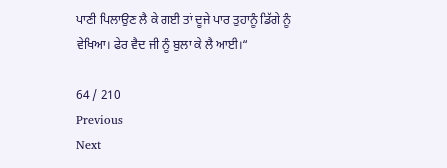ਪਾਣੀ ਪਿਲਾਉਣ ਲੈ ਕੇ ਗਈ ਤਾਂ ਦੂਜੇ ਪਾਰ ਤੁਹਾਨੂੰ ਡਿੱਗੇ ਨੂੰ ਵੇਖਿਆ। ਫੇਰ ਵੈਦ ਜੀ ਨੂੰ ਬੁਲਾ ਕੇ ਲੈ ਆਈ।“

64 / 210
Previous
Next